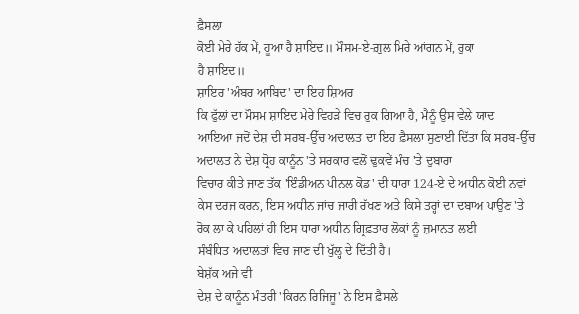ਫ਼ੈਸਲਾ
ਕੋਈ ਮੇਰੇ ਹੱਕ ਮੇਂ, ਹੂਆ ਹੈ ਸ਼ਾਇਦ॥ ਮੌਸਮ-ਏ-ਗ਼ੁਲ ਮਿਰੇ ਆਂਗਨ ਮੇਂ, ਰੁਕਾ
ਹੈ ਸ਼ਾਇਦ॥
ਸ਼ਾਇਰ 'ਅੰਬਰ ਆਬਿਦ' ਦਾ ਇਹ ਸ਼ਿਅਰ
ਕਿ ਫੁੱਲਾਂ ਦਾ ਮੌਸਮ ਸ਼ਾਇਦ ਮੇਰੇ ਵਿਹੜੇ ਵਿਚ ਰੁਕ ਗਿਆ ਹੈ, ਮੈਨੂੰ ਉਸ ਵੇਲੇ ਯਾਦ
ਆਇਆ ਜਦੋਂ ਦੇਸ਼ ਦੀ ਸਰਬ-ਉੱਚ ਅਦਾਲਤ ਦਾ ਇਹ ਫ਼ੈਸਲਾ ਸੁਣਾਈ ਦਿੱਤਾ ਕਿ ਸਰਬ-ਉੱਚ
ਅਦਾਲਤ ਨੇ ਦੇਸ਼ ਧ੍ਰੋਹ ਕਾਨੂੰਨ 'ਤੇ ਸਰਕਾਰ ਵਲੋਂ ਢੁਕਵੇਂ ਮੰਚ 'ਤੇ ਦੁਬਾਰਾ
ਵਿਚਾਰ ਕੀਤੇ ਜਾਣ ਤੱਕ 'ਇੰਡੀਅਨ ਪੀਨਲ ਕੋਡ' ਦੀ ਧਾਰਾ 124-ਏ ਦੇ ਅਧੀਨ ਕੋਈ ਨਵਾਂ
ਕੇਸ ਦਰਜ ਕਰਨ, ਇਸ ਅਧੀਨ ਜਾਂਚ ਜਾਰੀ ਰੱਖਣ ਅਤੇ ਕਿਸੇ ਤਰ੍ਹਾਂ ਦਾ ਦਬਾਅ ਪਾਉਣ 'ਤੇ
ਰੋਕ ਲਾ ਕੇ ਪਹਿਲਾਂ ਹੀ ਇਸ ਧਾਰਾ ਅਧੀਨ ਗ੍ਰਿਫ਼ਤਾਰ ਲੋਕਾਂ ਨੂੰ ਜ਼ਮਾਨਤ ਲਈ
ਸੰਬੰਧਿਤ ਅਦਾਲਤਾਂ ਵਿਚ ਜਾਣ ਦੀ ਖੁੱਲ੍ਹ ਦੇ ਦਿੱਤੀ ਹੈ।
ਬੇਸ਼ੱਕ ਅਜੇ ਵੀ
ਦੇਸ਼ ਦੇ ਕਾਨੂੰਨ ਮੰਤਰੀ 'ਕਿਰਨ ਰਿਜਿਜੂ' ਨੇ ਇਸ ਫ਼ੈਸਲੇ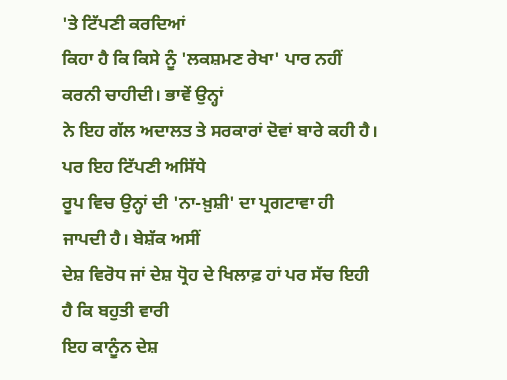'ਤੇ ਟਿੱਪਣੀ ਕਰਦਿਆਂ
ਕਿਹਾ ਹੈ ਕਿ ਕਿਸੇ ਨੂੰ 'ਲਕਸ਼ਮਣ ਰੇਖਾ' ਪਾਰ ਨਹੀਂ ਕਰਨੀ ਚਾਹੀਦੀ। ਭਾਵੇਂ ਉਨ੍ਹਾਂ
ਨੇ ਇਹ ਗੱਲ ਅਦਾਲਤ ਤੇ ਸਰਕਾਰਾਂ ਦੋਵਾਂ ਬਾਰੇ ਕਹੀ ਹੈ। ਪਰ ਇਹ ਟਿੱਪਣੀ ਅਸਿੱਧੇ
ਰੂਪ ਵਿਚ ਉਨ੍ਹਾਂ ਦੀ 'ਨਾ-ਖ਼ੁਸ਼ੀ' ਦਾ ਪ੍ਰਗਟਾਵਾ ਹੀ ਜਾਪਦੀ ਹੈ। ਬੇਸ਼ੱਕ ਅਸੀਂ
ਦੇਸ਼ ਵਿਰੋਧ ਜਾਂ ਦੇਸ਼ ਧ੍ਰੋਹ ਦੇ ਖਿਲਾਫ਼ ਹਾਂ ਪਰ ਸੱਚ ਇਹੀ ਹੈ ਕਿ ਬਹੁਤੀ ਵਾਰੀ
ਇਹ ਕਾਨੂੰਨ ਦੇਸ਼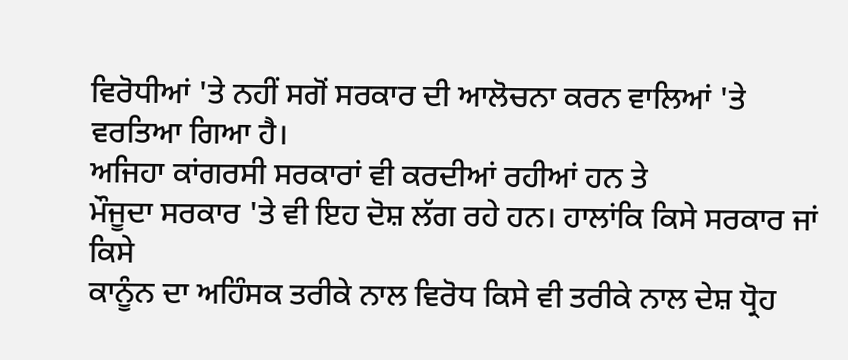ਵਿਰੋਧੀਆਂ 'ਤੇ ਨਹੀਂ ਸਗੋਂ ਸਰਕਾਰ ਦੀ ਆਲੋਚਨਾ ਕਰਨ ਵਾਲਿਆਂ 'ਤੇ
ਵਰਤਿਆ ਗਿਆ ਹੈ।
ਅਜਿਹਾ ਕਾਂਗਰਸੀ ਸਰਕਾਰਾਂ ਵੀ ਕਰਦੀਆਂ ਰਹੀਆਂ ਹਨ ਤੇ
ਮੌਜੂਦਾ ਸਰਕਾਰ 'ਤੇ ਵੀ ਇਹ ਦੋਸ਼ ਲੱਗ ਰਹੇ ਹਨ। ਹਾਲਾਂਕਿ ਕਿਸੇ ਸਰਕਾਰ ਜਾਂ ਕਿਸੇ
ਕਾਨੂੰਨ ਦਾ ਅਹਿੰਸਕ ਤਰੀਕੇ ਨਾਲ ਵਿਰੋਧ ਕਿਸੇ ਵੀ ਤਰੀਕੇ ਨਾਲ ਦੇਸ਼ ਧ੍ਰੋਹ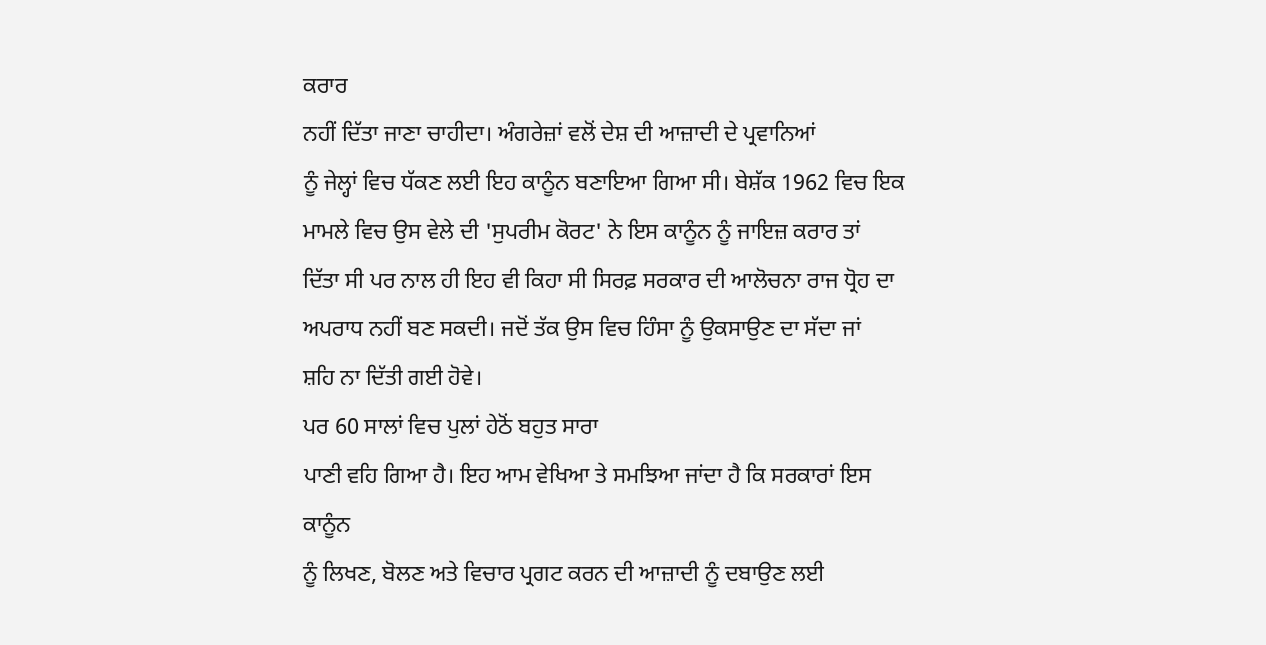ਕਰਾਰ
ਨਹੀਂ ਦਿੱਤਾ ਜਾਣਾ ਚਾਹੀਦਾ। ਅੰਗਰੇਜ਼ਾਂ ਵਲੋਂ ਦੇਸ਼ ਦੀ ਆਜ਼ਾਦੀ ਦੇ ਪ੍ਰਵਾਨਿਆਂ
ਨੂੰ ਜੇਲ੍ਹਾਂ ਵਿਚ ਧੱਕਣ ਲਈ ਇਹ ਕਾਨੂੰਨ ਬਣਾਇਆ ਗਿਆ ਸੀ। ਬੇਸ਼ੱਕ 1962 ਵਿਚ ਇਕ
ਮਾਮਲੇ ਵਿਚ ਉਸ ਵੇਲੇ ਦੀ 'ਸੁਪਰੀਮ ਕੋਰਟ' ਨੇ ਇਸ ਕਾਨੂੰਨ ਨੂੰ ਜਾਇਜ਼ ਕਰਾਰ ਤਾਂ
ਦਿੱਤਾ ਸੀ ਪਰ ਨਾਲ ਹੀ ਇਹ ਵੀ ਕਿਹਾ ਸੀ ਸਿਰਫ਼ ਸਰਕਾਰ ਦੀ ਆਲੋਚਨਾ ਰਾਜ ਧ੍ਰੋਹ ਦਾ
ਅਪਰਾਧ ਨਹੀਂ ਬਣ ਸਕਦੀ। ਜਦੋਂ ਤੱਕ ਉਸ ਵਿਚ ਹਿੰਸਾ ਨੂੰ ਉਕਸਾਉਣ ਦਾ ਸੱਦਾ ਜਾਂ
ਸ਼ਹਿ ਨਾ ਦਿੱਤੀ ਗਈ ਹੋਵੇ।
ਪਰ 60 ਸਾਲਾਂ ਵਿਚ ਪੁਲਾਂ ਹੇਠੋਂ ਬਹੁਤ ਸਾਰਾ
ਪਾਣੀ ਵਹਿ ਗਿਆ ਹੈ। ਇਹ ਆਮ ਵੇਖਿਆ ਤੇ ਸਮਝਿਆ ਜਾਂਦਾ ਹੈ ਕਿ ਸਰਕਾਰਾਂ ਇਸ ਕਾਨੂੰਨ
ਨੂੰ ਲਿਖਣ, ਬੋਲਣ ਅਤੇ ਵਿਚਾਰ ਪ੍ਰਗਟ ਕਰਨ ਦੀ ਆਜ਼ਾਦੀ ਨੂੰ ਦਬਾਉਣ ਲਈ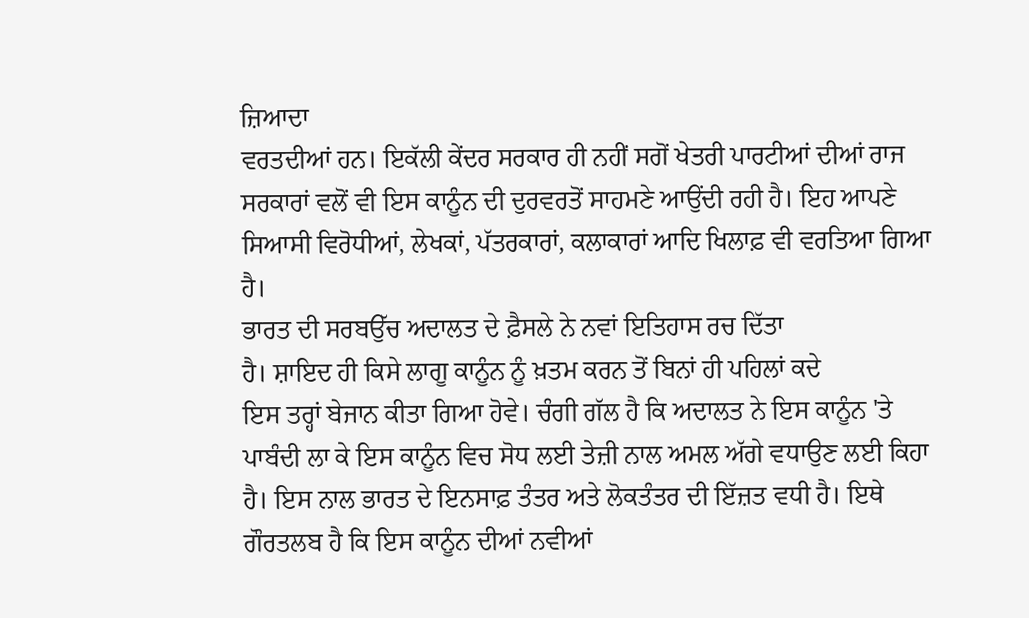ਜ਼ਿਆਦਾ
ਵਰਤਦੀਆਂ ਹਨ। ਇਕੱਲੀ ਕੇਂਦਰ ਸਰਕਾਰ ਹੀ ਨਹੀਂ ਸਗੋਂ ਖੇਤਰੀ ਪਾਰਟੀਆਂ ਦੀਆਂ ਰਾਜ
ਸਰਕਾਰਾਂ ਵਲੋਂ ਵੀ ਇਸ ਕਾਨੂੰਨ ਦੀ ਦੁਰਵਰਤੋਂ ਸਾਹਮਣੇ ਆਉਂਦੀ ਰਹੀ ਹੈ। ਇਹ ਆਪਣੇ
ਸਿਆਸੀ ਵਿਰੋਧੀਆਂ, ਲੇਖਕਾਂ, ਪੱਤਰਕਾਰਾਂ, ਕਲਾਕਾਰਾਂ ਆਦਿ ਖਿਲਾਫ਼ ਵੀ ਵਰਤਿਆ ਗਿਆ
ਹੈ।
ਭਾਰਤ ਦੀ ਸਰਬਉੱਚ ਅਦਾਲਤ ਦੇ ਫ਼ੈਸਲੇ ਨੇ ਨਵਾਂ ਇਤਿਹਾਸ ਰਚ ਦਿੱਤਾ
ਹੈ। ਸ਼ਾਇਦ ਹੀ ਕਿਸੇ ਲਾਗੂ ਕਾਨੂੰਨ ਨੂੰ ਖ਼ਤਮ ਕਰਨ ਤੋਂ ਬਿਨਾਂ ਹੀ ਪਹਿਲਾਂ ਕਦੇ
ਇਸ ਤਰ੍ਹਾਂ ਬੇਜਾਨ ਕੀਤਾ ਗਿਆ ਹੋਵੇ। ਚੰਗੀ ਗੱਲ ਹੈ ਕਿ ਅਦਾਲਤ ਨੇ ਇਸ ਕਾਨੂੰਨ 'ਤੇ
ਪਾਬੰਦੀ ਲਾ ਕੇ ਇਸ ਕਾਨੂੰਨ ਵਿਚ ਸੋਧ ਲਈ ਤੇਜ਼ੀ ਨਾਲ ਅਮਲ ਅੱਗੇ ਵਧਾਉਣ ਲਈ ਕਿਹਾ
ਹੈ। ਇਸ ਨਾਲ ਭਾਰਤ ਦੇ ਇਨਸਾਫ਼ ਤੰਤਰ ਅਤੇ ਲੋਕਤੰਤਰ ਦੀ ਇੱਜ਼ਤ ਵਧੀ ਹੈ। ਇਥੇ
ਗੌਰਤਲਬ ਹੈ ਕਿ ਇਸ ਕਾਨੂੰਨ ਦੀਆਂ ਨਵੀਆਂ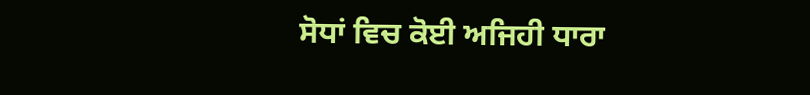ਸੋਧਾਂ ਵਿਚ ਕੋਈ ਅਜਿਹੀ ਧਾਰਾ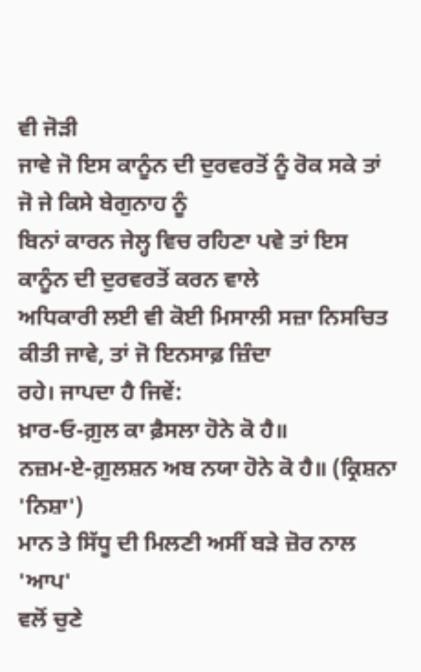ਵੀ ਜੋੜੀ
ਜਾਵੇ ਜੋ ਇਸ ਕਾਨੂੰਨ ਦੀ ਦੁਰਵਰਤੋਂ ਨੂੰ ਰੋਕ ਸਕੇ ਤਾਂ ਜੋ ਜੇ ਕਿਸੇ ਬੇਗੁਨਾਹ ਨੂੰ
ਬਿਨਾਂ ਕਾਰਨ ਜੇਲ੍ਹ ਵਿਚ ਰਹਿਣਾ ਪਵੇ ਤਾਂ ਇਸ ਕਾਨੂੰਨ ਦੀ ਦੁਰਵਰਤੋਂ ਕਰਨ ਵਾਲੇ
ਅਧਿਕਾਰੀ ਲਈ ਵੀ ਕੋਈ ਮਿਸਾਲੀ ਸਜ਼ਾ ਨਿਸਚਿਤ ਕੀਤੀ ਜਾਵੇ, ਤਾਂ ਜੋ ਇਨਸਾਫ਼ ਜ਼ਿੰਦਾ
ਰਹੇ। ਜਾਪਦਾ ਹੈ ਜਿਵੇਂ:
ਖ਼ਾਰ-ਓ-ਗ਼ੁਲ ਕਾ ਫ਼ੈਸਲਾ ਹੋਨੇ ਕੋ ਹੈ॥
ਨਜ਼ਮ-ਏ-ਗ਼ੁਲਸ਼ਨ ਅਬ ਨਯਾ ਹੋਨੇ ਕੋ ਹੈ॥ (ਕ੍ਰਿਸ਼ਨਾ 'ਨਿਸ਼ਾ')
ਮਾਨ ਤੇ ਸਿੱਧੂ ਦੀ ਮਿਲਣੀ ਅਸੀਂ ਬੜੇ ਜ਼ੋਰ ਨਾਲ 'ਆਪ'
ਵਲੋਂ ਚੁਣੇ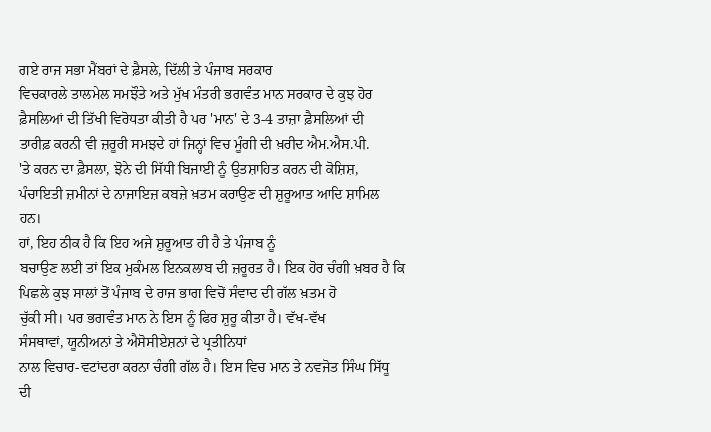ਗਏ ਰਾਜ ਸਭਾ ਮੈਂਬਰਾਂ ਦੇ ਫ਼ੈਸਲੇ, ਦਿੱਲੀ ਤੇ ਪੰਜਾਬ ਸਰਕਾਰ
ਵਿਚਕਾਰਲੇ ਤਾਲਮੇਲ ਸਮਝੌਤੇ ਅਤੇ ਮੁੱਖ ਮੰਤਰੀ ਭਗਵੰਤ ਮਾਨ ਸਰਕਾਰ ਦੇ ਕੁਝ ਹੋਰ
ਫ਼ੈਸਲਿਆਂ ਦੀ ਤਿੱਖੀ ਵਿਰੋਧਤਾ ਕੀਤੀ ਹੈ ਪਰ 'ਮਾਨ' ਦੇ 3-4 ਤਾਜ਼ਾ ਫ਼ੈਸਲਿਆਂ ਦੀ
ਤਾਰੀਫ਼ ਕਰਨੀ ਵੀ ਜ਼ਰੂਰੀ ਸਮਝਦੇ ਹਾਂ ਜਿਨ੍ਹਾਂ ਵਿਚ ਮੂੰਗੀ ਦੀ ਖ਼ਰੀਦ ਐਮ.ਐਸ.ਪੀ.
'ਤੇ ਕਰਨ ਦਾ ਫ਼ੈਸਲਾ, ਝੋਨੇ ਦੀ ਸਿੱਧੀ ਬਿਜਾਈ ਨੂੰ ਉਤਸ਼ਾਹਿਤ ਕਰਨ ਦੀ ਕੋਸ਼ਿਸ਼,
ਪੰਚਾਇਤੀ ਜ਼ਮੀਨਾਂ ਦੇ ਨਾਜਾਇਜ਼ ਕਬਜ਼ੇ ਖ਼ਤਮ ਕਰਾਉਣ ਦੀ ਸ਼ੁਰੂਆਤ ਆਦਿ ਸ਼ਾਮਿਲ
ਹਨ।
ਹਾਂ, ਇਹ ਠੀਕ ਹੈ ਕਿ ਇਹ ਅਜੇ ਸ਼ੁਰੂਆਤ ਹੀ ਹੈ ਤੇ ਪੰਜਾਬ ਨੂੰ
ਬਚਾਉਣ ਲਈ ਤਾਂ ਇਕ ਮੁਕੰਮਲ ਇਨਕਲਾਬ ਦੀ ਜ਼ਰੂਰਤ ਹੈ। ਇਕ ਹੋਰ ਚੰਗੀ ਖ਼ਬਰ ਹੈ ਕਿ
ਪਿਛਲੇ ਕੁਝ ਸਾਲਾਂ ਤੋਂ ਪੰਜਾਬ ਦੇ ਰਾਜ ਭਾਗ ਵਿਚੋਂ ਸੰਵਾਦ ਦੀ ਗੱਲ ਖ਼ਤਮ ਹੋ
ਚੁੱਕੀ ਸੀ। ਪਰ ਭਗਵੰਤ ਮਾਨ ਨੇ ਇਸ ਨੂੰ ਫਿਰ ਸ਼ੁਰੂ ਕੀਤਾ ਹੈ। ਵੱਖ-ਵੱਖ
ਸੰਸਥਾਵਾਂ, ਯੂਨੀਅਨਾਂ ਤੇ ਐਸੋਸੀਏਸ਼ਨਾਂ ਦੇ ਪ੍ਰਤੀਨਿਧਾਂ
ਨਾਲ ਵਿਚਾਰ-ਵਟਾਂਦਰਾ ਕਰਨਾ ਚੰਗੀ ਗੱਲ ਹੈ। ਇਸ ਵਿਚ ਮਾਨ ਤੇ ਨਵਜੋਤ ਸਿੰਘ ਸਿੱਧੂ
ਦੀ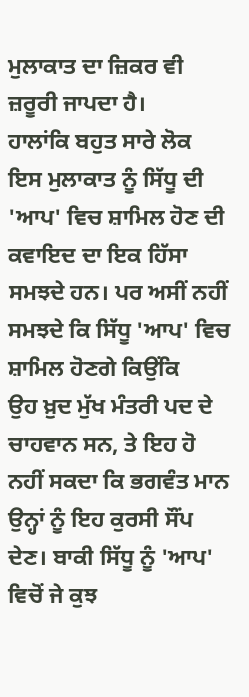ਮੁਲਾਕਾਤ ਦਾ ਜ਼ਿਕਰ ਵੀ ਜ਼ਰੂਰੀ ਜਾਪਦਾ ਹੈ।
ਹਾਲਾਂਕਿ ਬਹੁਤ ਸਾਰੇ ਲੋਕ
ਇਸ ਮੁਲਾਕਾਤ ਨੂੰ ਸਿੱਧੂ ਦੀ 'ਆਪ' ਵਿਚ ਸ਼ਾਮਿਲ ਹੋਣ ਦੀ ਕਵਾਇਦ ਦਾ ਇਕ ਹਿੱਸਾ
ਸਮਝਦੇ ਹਨ। ਪਰ ਅਸੀਂ ਨਹੀਂ ਸਮਝਦੇ ਕਿ ਸਿੱਧੂ 'ਆਪ' ਵਿਚ ਸ਼ਾਮਿਲ ਹੋਣਗੇ ਕਿਉਂਕਿ
ਉਹ ਖ਼ੁਦ ਮੁੱਖ ਮੰਤਰੀ ਪਦ ਦੇ ਚਾਹਵਾਨ ਸਨ, ਤੇ ਇਹ ਹੋ ਨਹੀਂ ਸਕਦਾ ਕਿ ਭਗਵੰਤ ਮਾਨ
ਉਨ੍ਹਾਂ ਨੂੰ ਇਹ ਕੁਰਸੀ ਸੌਂਪ ਦੇਣ। ਬਾਕੀ ਸਿੱਧੂ ਨੂੰ 'ਆਪ' ਵਿਚੋਂ ਜੇ ਕੁਝ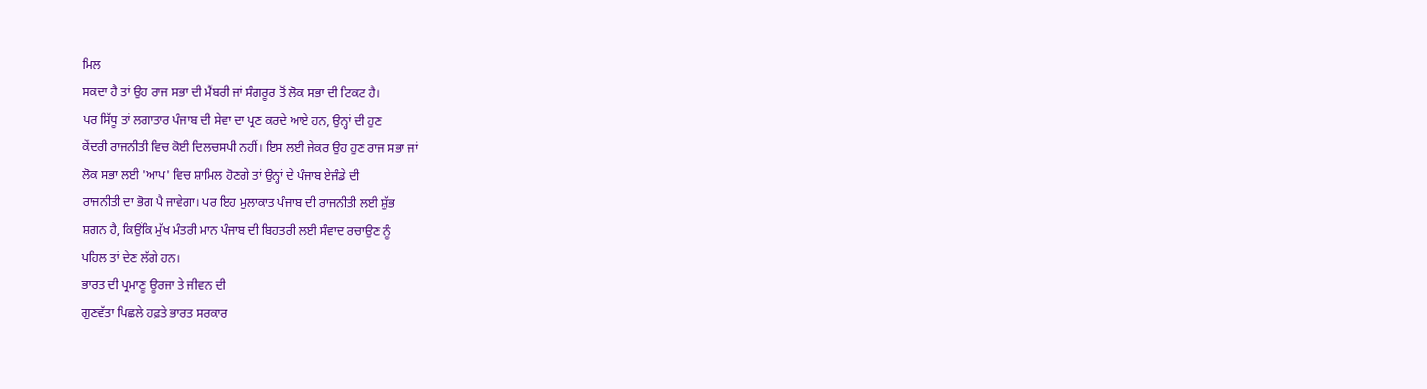ਮਿਲ
ਸਕਦਾ ਹੈ ਤਾਂ ਉਹ ਰਾਜ ਸਭਾ ਦੀ ਮੈਂਬਰੀ ਜਾਂ ਸੰਗਰੂਰ ਤੋਂ ਲੋਕ ਸਭਾ ਦੀ ਟਿਕਟ ਹੈ।
ਪਰ ਸਿੱਧੂ ਤਾਂ ਲਗਾਤਾਰ ਪੰਜਾਬ ਦੀ ਸੇਵਾ ਦਾ ਪ੍ਰਣ ਕਰਦੇ ਆਏ ਹਨ, ਉਨ੍ਹਾਂ ਦੀ ਹੁਣ
ਕੇਂਦਰੀ ਰਾਜਨੀਤੀ ਵਿਚ ਕੋਈ ਦਿਲਚਸਪੀ ਨਹੀਂ। ਇਸ ਲਈ ਜੇਕਰ ਉਹ ਹੁਣ ਰਾਜ ਸਭਾ ਜਾਂ
ਲੋਕ ਸਭਾ ਲਈ 'ਆਪ' ਵਿਚ ਸ਼ਾਮਿਲ ਹੋਣਗੇ ਤਾਂ ਉਨ੍ਹਾਂ ਦੇ ਪੰਜਾਬ ਏਜੰਡੇ ਦੀ
ਰਾਜਨੀਤੀ ਦਾ ਭੋਗ ਪੈ ਜਾਵੇਗਾ। ਪਰ ਇਹ ਮੁਲਾਕਾਤ ਪੰਜਾਬ ਦੀ ਰਾਜਨੀਤੀ ਲਈ ਸ਼ੁੱਭ
ਸ਼ਗਨ ਹੈ, ਕਿਉਂਕਿ ਮੁੱਖ ਮੰਤਰੀ ਮਾਨ ਪੰਜਾਬ ਦੀ ਬਿਹਤਰੀ ਲਈ ਸੰਵਾਦ ਰਚਾਉਣ ਨੂੰ
ਪਹਿਲ ਤਾਂ ਦੇਣ ਲੱਗੇ ਹਨ।
ਭਾਰਤ ਦੀ ਪ੍ਰਮਾਣੂ ਊਰਜਾ ਤੇ ਜੀਵਨ ਦੀ
ਗੁਣਵੱਤਾ ਪਿਛਲੇ ਹਫ਼ਤੇ ਭਾਰਤ ਸਰਕਾਰ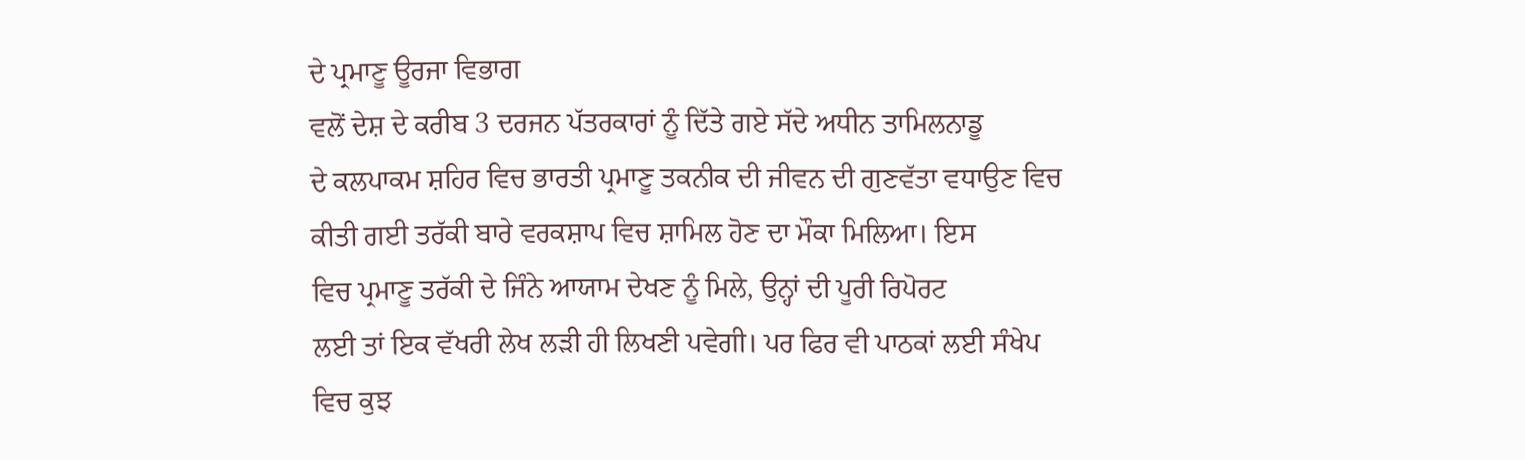ਦੇ ਪ੍ਰਮਾਣੂ ਊਰਜਾ ਵਿਭਾਗ
ਵਲੋਂ ਦੇਸ਼ ਦੇ ਕਰੀਬ 3 ਦਰਜਨ ਪੱਤਰਕਾਰਾਂ ਨੂੰ ਦਿੱਤੇ ਗਏ ਸੱਦੇ ਅਧੀਨ ਤਾਮਿਲਨਾਡੂ
ਦੇ ਕਲਪਾਕਮ ਸ਼ਹਿਰ ਵਿਚ ਭਾਰਤੀ ਪ੍ਰਮਾਣੂ ਤਕਨੀਕ ਦੀ ਜੀਵਨ ਦੀ ਗੁਣਵੱਤਾ ਵਧਾਉਣ ਵਿਚ
ਕੀਤੀ ਗਈ ਤਰੱਕੀ ਬਾਰੇ ਵਰਕਸ਼ਾਪ ਵਿਚ ਸ਼ਾਮਿਲ ਹੋਣ ਦਾ ਮੌਕਾ ਮਿਲਿਆ। ਇਸ
ਵਿਚ ਪ੍ਰਮਾਣੂ ਤਰੱਕੀ ਦੇ ਜਿੰਨੇ ਆਯਾਮ ਦੇਖਣ ਨੂੰ ਮਿਲੇ, ਉਨ੍ਹਾਂ ਦੀ ਪੂਰੀ ਰਿਪੋਰਟ
ਲਈ ਤਾਂ ਇਕ ਵੱਖਰੀ ਲੇਖ ਲੜੀ ਹੀ ਲਿਖਣੀ ਪਵੇਗੀ। ਪਰ ਫਿਰ ਵੀ ਪਾਠਕਾਂ ਲਈ ਸੰਖੇਪ
ਵਿਚ ਕੁਝ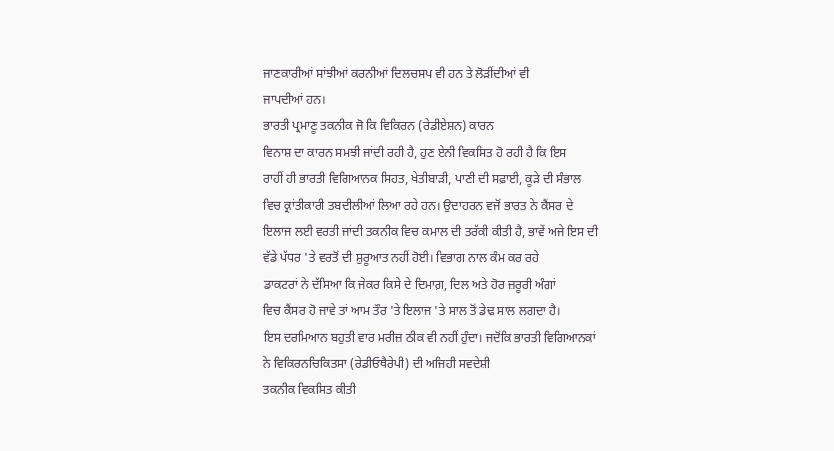ਜਾਣਕਾਰੀਆਂ ਸਾਂਝੀਆਂ ਕਰਨੀਆਂ ਦਿਲਚਸਪ ਵੀ ਹਨ ਤੇ ਲੋੜੀਂਦੀਆਂ ਵੀ
ਜਾਪਦੀਆਂ ਹਨ।
ਭਾਰਤੀ ਪ੍ਰਮਾਣੂ ਤਕਨੀਕ ਜੋ ਕਿ ਵਿਕਿਰਨ (ਰੇਡੀਏਸ਼ਨ) ਕਾਰਨ
ਵਿਨਾਸ਼ ਦਾ ਕਾਰਨ ਸਮਝੀ ਜਾਂਦੀ ਰਹੀ ਹੈ, ਹੁਣ ਏਨੀ ਵਿਕਸਿਤ ਹੋ ਰਹੀ ਹੈ ਕਿ ਇਸ
ਰਾਹੀਂ ਹੀ ਭਾਰਤੀ ਵਿਗਿਆਨਕ ਸਿਹਤ, ਖੇਤੀਬਾੜੀ, ਪਾਣੀ ਦੀ ਸਫ਼ਾਈ, ਕੂੜੇ ਦੀ ਸੰਭਾਲ
ਵਿਚ ਕ੍ਰਾਂਤੀਕਾਰੀ ਤਬਦੀਲੀਆਂ ਲਿਆ ਰਹੇ ਹਨ। ਉਦਾਹਰਨ ਵਜੋਂ ਭਾਰਤ ਨੇ ਕੈਂਸਰ ਦੇ
ਇਲਾਜ ਲਈ ਵਰਤੀ ਜਾਂਦੀ ਤਕਨੀਕ ਵਿਚ ਕਮਾਲ ਦੀ ਤਰੱਕੀ ਕੀਤੀ ਹੈ, ਭਾਵੇਂ ਅਜੇ ਇਸ ਦੀ
ਵੱਡੇ ਪੱਧਰ 'ਤੇ ਵਰਤੋਂ ਦੀ ਸ਼ੁਰੂਆਤ ਨਹੀਂ ਹੋਈ। ਵਿਭਾਗ ਨਾਲ ਕੰਮ ਕਰ ਰਹੇ
ਡਾਕਟਰਾਂ ਨੇ ਦੱਸਿਆ ਕਿ ਜੇਕਰ ਕਿਸੇ ਦੇ ਦਿਮਾਗ਼, ਦਿਲ ਅਤੇ ਹੋਰ ਜ਼ਰੂਰੀ ਅੰਗਾਂ
ਵਿਚ ਕੈਂਸਰ ਹੋ ਜਾਵੇ ਤਾਂ ਆਮ ਤੌਰ 'ਤੇ ਇਲਾਜ 'ਤੇ ਸਾਲ ਤੋਂ ਡੇਢ ਸਾਲ ਲਗਦਾ ਹੈ।
ਇਸ ਦਰਮਿਆਨ ਬਹੁਤੀ ਵਾਰ ਮਰੀਜ਼ ਠੀਕ ਵੀ ਨਹੀਂ ਹੁੰਦਾ। ਜਦੋਂਕਿ ਭਾਰਤੀ ਵਿਗਿਆਨਕਾਂ
ਨੇ ਵਿਕਿਰਨਚਿਕਿਤਸਾ (ਰੇਡੀਓਥੈਰੇਪੀ) ਦੀ ਅਜਿਹੀ ਸਵਦੇਸ਼ੀ
ਤਕਨੀਕ ਵਿਕਸਿਤ ਕੀਤੀ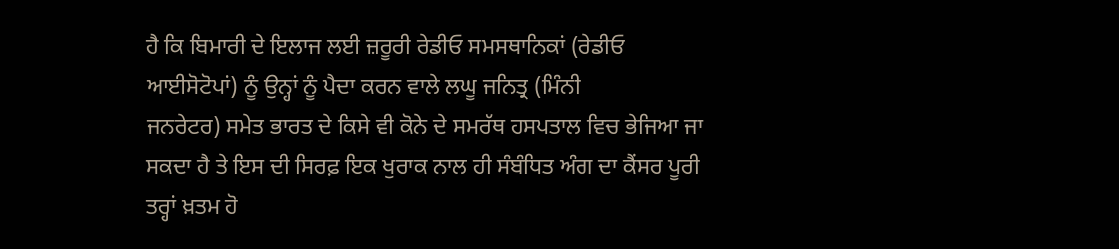ਹੈ ਕਿ ਬਿਮਾਰੀ ਦੇ ਇਲਾਜ ਲਈ ਜ਼ਰੂਰੀ ਰੇਡੀਓ ਸਮਸਥਾਨਿਕਾਂ (ਰੇਡੀਓ
ਆਈਸੋਟੋਪਾਂ) ਨੂੰ ਉਨ੍ਹਾਂ ਨੂੰ ਪੈਦਾ ਕਰਨ ਵਾਲੇ ਲਘੂ ਜਨਿਤ੍ਰ (ਮਿੰਨੀ
ਜਨਰੇਟਰ) ਸਮੇਤ ਭਾਰਤ ਦੇ ਕਿਸੇ ਵੀ ਕੋਨੇ ਦੇ ਸਮਰੱਥ ਹਸਪਤਾਲ ਵਿਚ ਭੇਜਿਆ ਜਾ
ਸਕਦਾ ਹੈ ਤੇ ਇਸ ਦੀ ਸਿਰਫ਼ ਇਕ ਖੁਰਾਕ ਨਾਲ ਹੀ ਸੰਬੰਧਿਤ ਅੰਗ ਦਾ ਕੈਂਸਰ ਪੂਰੀ
ਤਰ੍ਹਾਂ ਖ਼ਤਮ ਹੋ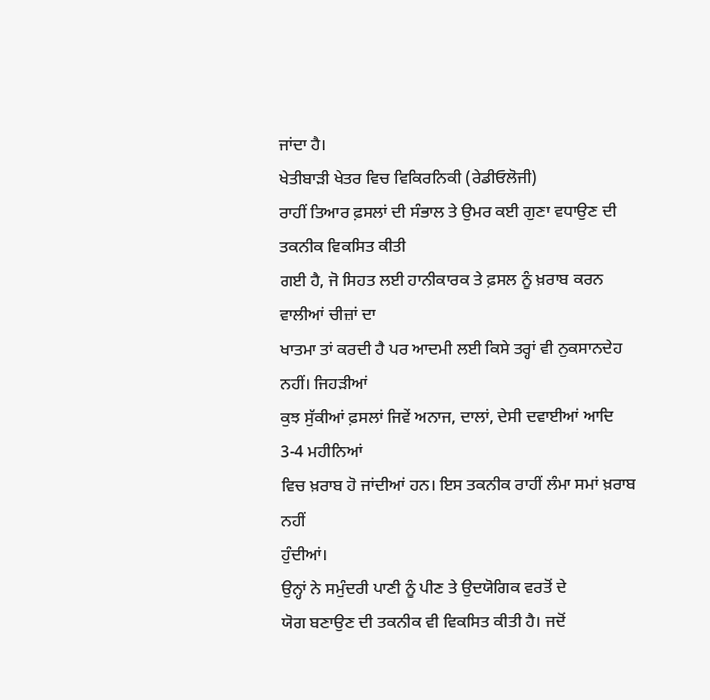ਜਾਂਦਾ ਹੈ।
ਖੇਤੀਬਾੜੀ ਖੇਤਰ ਵਿਚ ਵਿਕਿਰਨਿਕੀ (ਰੇਡੀਓਲੋਜੀ)
ਰਾਹੀਂ ਤਿਆਰ ਫ਼ਸਲਾਂ ਦੀ ਸੰਭਾਲ ਤੇ ਉਮਰ ਕਈ ਗੁਣਾ ਵਧਾਉਣ ਦੀ ਤਕਨੀਕ ਵਿਕਸਿਤ ਕੀਤੀ
ਗਈ ਹੈ, ਜੋ ਸਿਹਤ ਲਈ ਹਾਨੀਕਾਰਕ ਤੇ ਫ਼ਸਲ ਨੂੰ ਖ਼ਰਾਬ ਕਰਨ ਵਾਲੀਆਂ ਚੀਜ਼ਾਂ ਦਾ
ਖਾਤਮਾ ਤਾਂ ਕਰਦੀ ਹੈ ਪਰ ਆਦਮੀ ਲਈ ਕਿਸੇ ਤਰ੍ਹਾਂ ਵੀ ਨੁਕਸਾਨਦੇਹ ਨਹੀਂ। ਜਿਹੜੀਆਂ
ਕੁਝ ਸੁੱਕੀਆਂ ਫ਼ਸਲਾਂ ਜਿਵੇਂ ਅਨਾਜ, ਦਾਲਾਂ, ਦੇਸੀ ਦਵਾਈਆਂ ਆਦਿ 3-4 ਮਹੀਨਿਆਂ
ਵਿਚ ਖ਼ਰਾਬ ਹੋ ਜਾਂਦੀਆਂ ਹਨ। ਇਸ ਤਕਨੀਕ ਰਾਹੀਂ ਲੰਮਾ ਸਮਾਂ ਖ਼ਰਾਬ ਨਹੀਂ
ਹੁੰਦੀਆਂ।
ਉਨ੍ਹਾਂ ਨੇ ਸਮੁੰਦਰੀ ਪਾਣੀ ਨੂੰ ਪੀਣ ਤੇ ਉਦਯੋਗਿਕ ਵਰਤੋਂ ਦੇ
ਯੋਗ ਬਣਾਉਣ ਦੀ ਤਕਨੀਕ ਵੀ ਵਿਕਸਿਤ ਕੀਤੀ ਹੈ। ਜਦੋਂ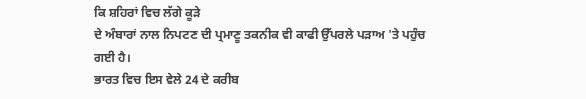ਕਿ ਸ਼ਹਿਰਾਂ ਵਿਚ ਲੱਗੇ ਕੂੜੇ
ਦੇ ਅੰਬਾਰਾਂ ਨਾਲ ਨਿਪਟਣ ਦੀ ਪ੍ਰਮਾਣੂ ਤਕਨੀਕ ਵੀ ਕਾਫੀ ਉੱਪਰਲੇ ਪੜਾਅ 'ਤੇ ਪਹੁੰਚ
ਗਈ ਹੈ।
ਭਾਰਤ ਵਿਚ ਇਸ ਵੇਲੇ 24 ਦੇ ਕਰੀਬ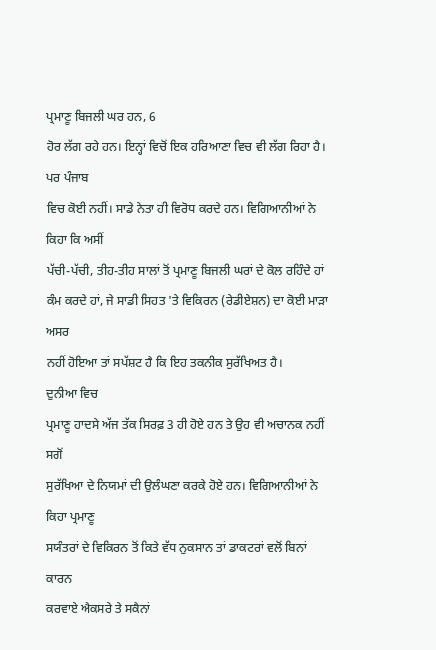ਪ੍ਰਮਾਣੂ ਬਿਜਲੀ ਘਰ ਹਨ, 6
ਹੋਰ ਲੱਗ ਰਹੇ ਹਨ। ਇਨ੍ਹਾਂ ਵਿਚੋਂ ਇਕ ਹਰਿਆਣਾ ਵਿਚ ਵੀ ਲੱਗ ਰਿਹਾ ਹੈ। ਪਰ ਪੰਜਾਬ
ਵਿਚ ਕੋਈ ਨਹੀਂ। ਸਾਡੇ ਨੇਤਾ ਹੀ ਵਿਰੋਧ ਕਰਦੇ ਹਨ। ਵਿਗਿਆਨੀਆਂ ਨੇ ਕਿਹਾ ਕਿ ਅਸੀਂ
ਪੱਚੀ-ਪੱਚੀ, ਤੀਹ-ਤੀਹ ਸਾਲਾਂ ਤੋਂ ਪ੍ਰਮਾਣੂ ਬਿਜਲੀ ਘਰਾਂ ਦੇ ਕੋਲ ਰਹਿੰਦੇ ਹਾਂ
ਕੰਮ ਕਰਦੇ ਹਾਂ, ਜੇ ਸਾਡੀ ਸਿਹਤ 'ਤੇ ਵਿਕਿਰਨ (ਰੇਡੀਏਸ਼ਨ) ਦਾ ਕੋਈ ਮਾੜਾ ਅਸਰ
ਨਹੀਂ ਹੋਇਆ ਤਾਂ ਸਪੱਸ਼ਟ ਹੈ ਕਿ ਇਹ ਤਕਨੀਕ ਸੁਰੱਖਿਅਤ ਹੈ।
ਦੁਨੀਆ ਵਿਚ
ਪ੍ਰਮਾਣੂ ਹਾਦਸੇ ਅੱਜ ਤੱਕ ਸਿਰਫ਼ 3 ਹੀ ਹੋਏ ਹਨ ਤੇ ਉਹ ਵੀ ਅਚਾਨਕ ਨਹੀਂ ਸਗੋਂ
ਸੁਰੱਖਿਆ ਦੇ ਨਿਯਮਾਂ ਦੀ ਉਲੰਘਣਾ ਕਰਕੇ ਹੋਏ ਹਨ। ਵਿਗਿਆਨੀਆਂ ਨੇ ਕਿਹਾ ਪ੍ਰਮਾਣੂ
ਸਯੰਤਰਾਂ ਦੇ ਵਿਕਿਰਨ ਤੋਂ ਕਿਤੇ ਵੱਧ ਨੁਕਸਾਨ ਤਾਂ ਡਾਕਟਰਾਂ ਵਲੋਂ ਬਿਨਾਂ ਕਾਰਨ
ਕਰਵਾਏ ਐਕਸਰੇ ਤੇ ਸਕੈਨਾਂ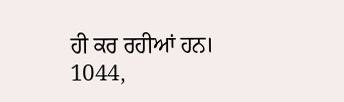ਹੀ ਕਰ ਰਹੀਆਂ ਹਨ।
1044,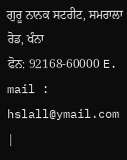ਗੁਰੂ ਨਾਨਕ ਸਟਰੀਟ, ਸਮਰਾਲਾ ਰੋਡ, ਖੰਨਾ
ਫੋਨ: 92168-60000 E. mail :
hslall@ymail.com
|